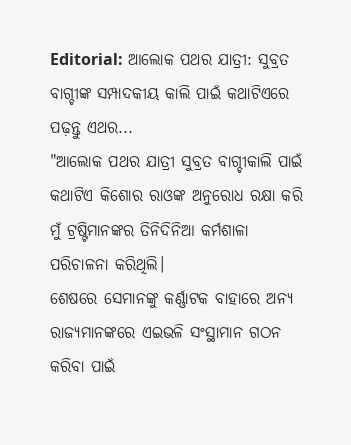Editorial: ଆଲୋକ ପଥର ଯାତ୍ରୀ: ସୁବ୍ରତ ବାଗ୍ଚୀଙ୍କ ସମ୍ପାଦକୀୟ କାଲି ପାଇଁ କଥାଟିଏରେ ପଢ଼ନ୍ତୁ ଏଥର...
"ଆଲୋକ ପଥର ଯାତ୍ରୀ ସୁବ୍ରତ ବାଗ୍ଚୀକାଲି ପାଇଁ କଥାଟିଏ କିଶୋର ରାଓଙ୍କ ଅନୁରୋଧ ରକ୍ଷା କରି ମୁଁ ଟ୍ରଷ୍ଟିମାନଙ୍କର ତିନିଦିନିଆ କର୍ମଶାଳା ପରିଚାଳନା କରିଥିଲି।
ଶେଷରେ ସେମାନଙ୍କୁ କର୍ଣ୍ଣାଟକ ବାହାରେ ଅନ୍ୟ ରାଜ୍ୟମାନଙ୍କରେ ଏଇଭଳି ସଂସ୍ଥାମାନ ଗଠନ କରିବା ପାଇଁ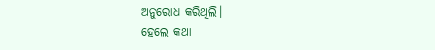ଅନୁରୋଧ କରିଥିଲି।
ହେଲେ କଥା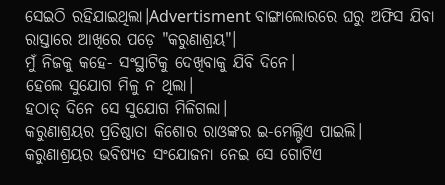ସେଇଠି ରହିଯାଇଥିଲା।Advertisment ବାଙ୍ଗାଲୋରରେ ଘରୁ ଅଫିସ ଯିବା ରାସ୍ତାରେ ଆଖିରେ ପଡ଼େ "କରୁଣାଶ୍ରୟ"।
ମୁଁ ନିଜକୁ କହେ- ସଂସ୍ଥାଟିକୁ ଦେଖିବାକୁ ଯିବି ଦିନେ।
ହେଲେ ସୁଯୋଗ ମିଳୁ ନ ଥିଲା।
ହଠାତ୍ ଦିନେ ସେ ସୁଯୋଗ ମିଳିଗଲା।
କରୁଣାଶ୍ରୟର ପ୍ରତିଷ୍ଠାତା କିଶୋର ରାଓଙ୍କର ଇ-ମେଲ୍ଟିଏ ପାଇଲି।
କରୁଣାଶ୍ରୟର ଭବିଷ୍ୟତ ସଂଯୋଜନା ନେଇ ସେ ଗୋଟିଏ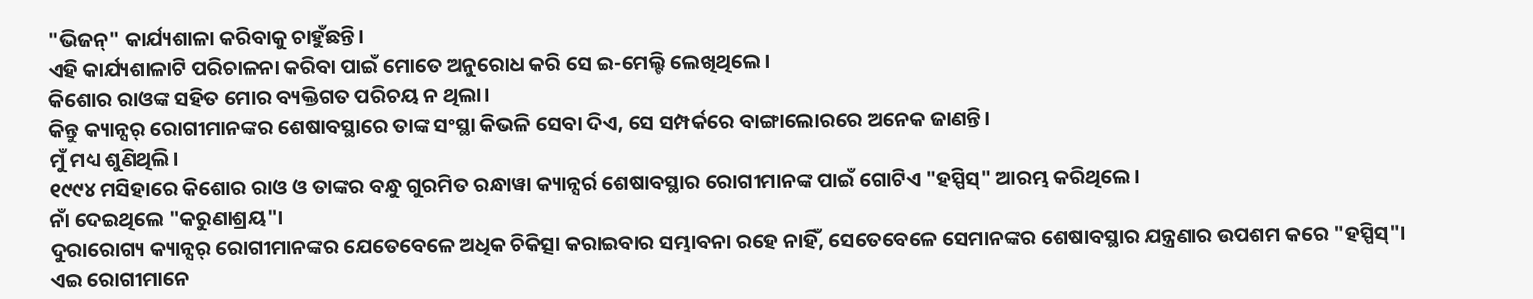"ଭିଜନ୍" କାର୍ଯ୍ୟଶାଳା କରିବାକୁ ଚାହୁଁଛନ୍ତି।
ଏହି କାର୍ଯ୍ୟଶାଳାଟି ପରିଚାଳନା କରିବା ପାଇଁ ମୋତେ ଅନୁରୋଧ କରି ସେ ଇ-ମେଲ୍ଟି ଲେଖିଥିଲେ।
କିଶୋର ରାଓଙ୍କ ସହିତ ମୋର ବ୍ୟକ୍ତିଗତ ପରିଚୟ ନ ଥିଲା।
କିନ୍ତୁ କ୍ୟାନ୍ସର୍ ରୋଗୀମାନଙ୍କର ଶେଷାବସ୍ଥାରେ ତାଙ୍କ ସଂସ୍ଥା କିଭଳି ସେବା ଦିଏ, ସେ ସମ୍ପର୍କରେ ବାଙ୍ଗାଲୋରରେ ଅନେକ ଜାଣନ୍ତି।
ମୁଁ ମଧ୍ୟ ଶୁଣିଥିଲି।
୧୯୯୪ ମସିହାରେ କିଶୋର ରାଓ ଓ ତାଙ୍କର ବନ୍ଧୁ ଗୁରମିତ ରନ୍ଧାୱା କ୍ୟାନ୍ସର୍ର ଶେଷାବସ୍ଥାର ରୋଗୀମାନଙ୍କ ପାଇଁ ଗୋଟିଏ "ହସ୍ପିସ୍" ଆରମ୍ଭ କରିଥିଲେ।
ନାଁ ଦେଇଥିଲେ "କରୁଣାଶ୍ରୟ"।
ଦୁରାରୋଗ୍ୟ କ୍ୟାନ୍ସର୍ ରୋଗୀମାନଙ୍କର ଯେତେବେଳେ ଅଧିକ ଚିକିତ୍ସା କରାଇବାର ସମ୍ଭାବନା ରହେ ନାହିଁ, ସେତେବେଳେ ସେମାନଙ୍କର ଶେଷାବସ୍ଥାର ଯନ୍ତ୍ରଣାର ଉପଶମ କରେ "ହସ୍ପିସ୍"।
ଏଇ ରୋଗୀମାନେ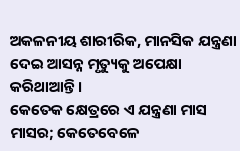ଅକଳନୀୟ ଶାରୀରିକ, ମାନସିକ ଯନ୍ତ୍ରଣା ଦେଇ ଆସନ୍ନ ମୃତ୍ୟୁକୁ ଅପେକ୍ଷା କରିଥାଆନ୍ତି।
କେତେକ କ୍ଷେତ୍ରରେ ଏ ଯନ୍ତ୍ରଣା ମାସ ମାସର; କେତେବେଳେ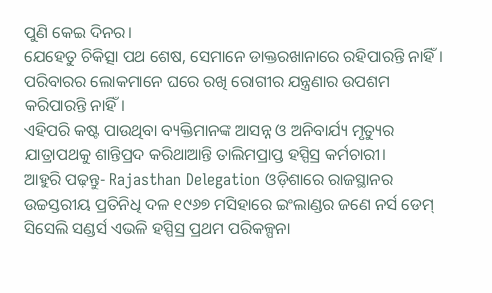ପୁଣି କେଇ ଦିନର।
ଯେହେତୁ ଚିକିତ୍ସା ପଥ ଶେଷ, ସେମାନେ ଡାକ୍ତରଖାନାରେ ରହିପାରନ୍ତି ନାହିଁ।
ପରିବାରର ଲୋକମାନେ ଘରେ ରଖି ରୋଗୀର ଯନ୍ତ୍ରଣାର ଉପଶମ କରିପାରନ୍ତି ନାହିଁ।
ଏହିପରି କଷ୍ଟ ପାଉଥିବା ବ୍ୟକ୍ତିମାନଙ୍କ ଆସନ୍ନ ଓ ଅନିବାର୍ଯ୍ୟ ମୃତ୍ୟୁର ଯାତ୍ରାପଥକୁ ଶାନ୍ତିପ୍ରଦ କରିଥାଆନ୍ତି ତାଲିମପ୍ରାପ୍ତ ହସ୍ପିସ୍ର କର୍ମଚାରୀ।
ଆହୁରି ପଢ଼ନ୍ତୁ- Rajasthan Delegation ଓଡ଼ିଶାରେ ରାଜସ୍ଥାନର ଉଚ୍ଚସ୍ତରୀୟ ପ୍ରତିନିଧି ଦଳ ୧୯୬୭ ମସିହାରେ ଇଂଲାଣ୍ଡର ଜଣେ ନର୍ସ ଡେମ୍ ସିସେଲି ସଣ୍ଡର୍ସ ଏଭଳି ହସ୍ପିସ୍ର ପ୍ରଥମ ପରିକଳ୍ପନା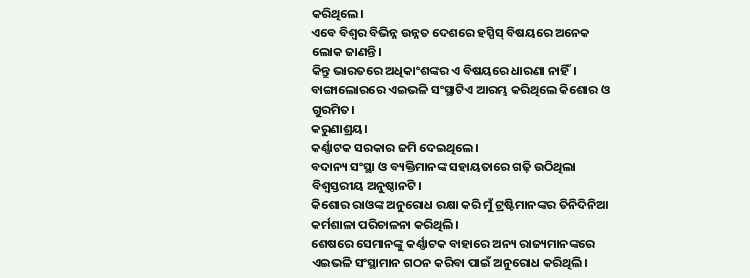କରିଥିଲେ।
ଏବେ ବିଶ୍ବର ବିଭିନ୍ନ ଉନ୍ନତ ଦେଶରେ ହସ୍ପିସ୍ ବିଷୟରେ ଅନେକ ଲୋକ ଜାଣନ୍ତି।
କିନ୍ତୁ ଭାରତରେ ଅଧିକାଂଶଙ୍କର ଏ ବିଷୟରେ ଧାରଣା ନାହିଁ।
ବାଙ୍ଗାଲୋରରେ ଏଇଭଳି ସଂସ୍ଥାଟିଏ ଆରମ୍ଭ କରିଥିଲେ କିଶୋର ଓ ଗୁରମିତ।
କରୁଣାଶ୍ରୟ।
କର୍ଣ୍ଣାଟକ ସରକାର ଜମି ଦେଇଥିଲେ।
ବଦାନ୍ୟ ସଂସ୍ଥା ଓ ବ୍ୟକ୍ତିମାନଙ୍କ ସହାୟତାରେ ଗଢ଼ି ଉଠିଥିଲା ବିଶ୍ବସ୍ତରୀୟ ଅନୁଷ୍ଠାନଟି।
କିଶୋର ରାଓଙ୍କ ଅନୁରୋଧ ରକ୍ଷା କରି ମୁଁ ଟ୍ରଷ୍ଟିମାନଙ୍କର ତିନିଦିନିଆ କର୍ମଶାଳା ପରିଚାଳନା କରିଥିଲି।
ଶେଷରେ ସେମାନଙ୍କୁ କର୍ଣ୍ଣାଟକ ବାହାରେ ଅନ୍ୟ ରାଜ୍ୟମାନଙ୍କରେ ଏଇଭଳି ସଂସ୍ଥାମାନ ଗଠନ କରିବା ପାଇଁ ଅନୁରୋଧ କରିଥିଲି।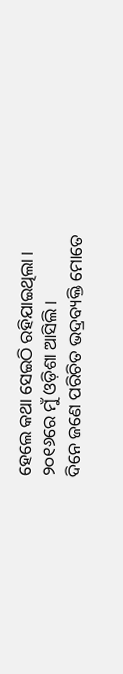ହେଲେ କଥା ସେଇଠି ରହିଯାଇଥିଲା।
୨୦୧୬ରେ ମୁଁ ଓଡ଼ିଶା ଆସିଲି।
ଦିନେ ଜଣେ ପରିଚିତ ଭଦ୍ରବ୍ୟକ୍ତି ମୋତେ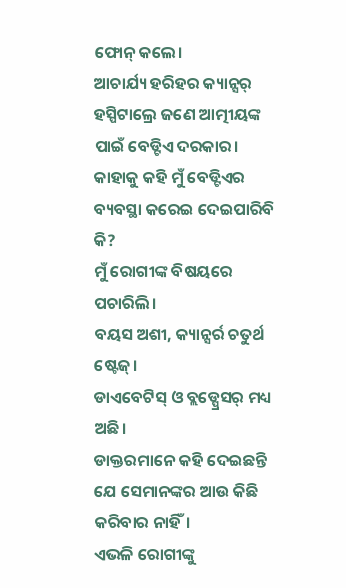ଫୋନ୍ କଲେ।
ଆଚାର୍ଯ୍ୟ ହରିହର କ୍ୟାନ୍ସର୍ ହସ୍ପିଟାଲ୍ରେ ଜଣେ ଆତ୍ମୀୟଙ୍କ ପାଇଁ ବେଡ୍ଟିଏ ଦରକାର।
କାହାକୁ କହି ମୁଁ ବେଡ୍ଟିଏର ବ୍ୟବସ୍ଥା କରେଇ ଦେଇପାରିବି କି?
ମୁଁ ରୋଗୀଙ୍କ ବିଷୟରେ ପଚାରିଲି।
ବୟସ ଅଶୀ, କ୍ୟାନ୍ସର୍ର ଚତୁର୍ଥ ଷ୍ଟେଜ୍।
ଡାଏବେଟିସ୍ ଓ ବ୍ଲଡ୍ପ୍ରେସର୍ ମଧ୍ୟ ଅଛି।
ଡାକ୍ତରମାନେ କହି ଦେଇଛନ୍ତି ଯେ ସେମାନଙ୍କର ଆଉ କିଛି କରିବାର ନାହିଁ।
ଏଭଳି ରୋଗୀଙ୍କୁ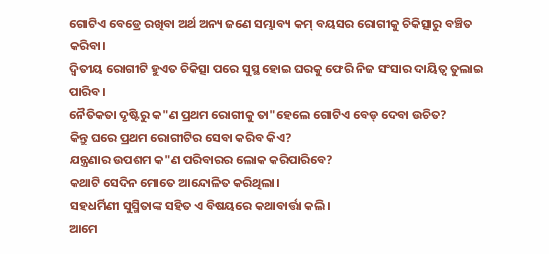ଗୋଟିଏ ବେଡ୍ରେ ରଖିବା ଅର୍ଥ ଅନ୍ୟ ଜଣେ ସମ୍ଭାବ୍ୟ କମ୍ ବୟସର ରୋଗୀକୁ ଚିକିତ୍ସାରୁ ବଞ୍ଚିତ କରିବା।
ଦ୍ବିତୀୟ ରୋଗୀଟି ହୁଏତ ଚିକିତ୍ସା ପରେ ସୁସ୍ଥ ହୋଇ ଘରକୁ ଫେରି ନିଜ ସଂସାର ଦାୟିତ୍ବ ତୁଲାଇ ପାରିବ।
ନୈତିକତା ଦୃଷ୍ଟିରୁ କ"ଣ ପ୍ରଥମ ରୋଗୀକୁ ତା"ହେଲେ ଗୋଟିଏ ବେଡ୍ ଦେବା ଉଚିତ?
କିନ୍ତୁ ଘରେ ପ୍ରଥମ ରୋଗୀଟିର ସେବା କରିବ କିଏ?
ଯନ୍ତ୍ରଣାର ଉପଶମ କ"ଣ ପରିବାରର ଲୋକ କରିପାରିବେ?
କଥାଟି ସେଦିନ ମୋତେ ଆନ୍ଦୋଳିତ କରିଥିଲା।
ସହଧର୍ମିଣୀ ସୁସ୍ମିତାଙ୍କ ସହିତ ଏ ବିଷୟରେ କଥାବାର୍ତ୍ତା କଲି।
ଆମେ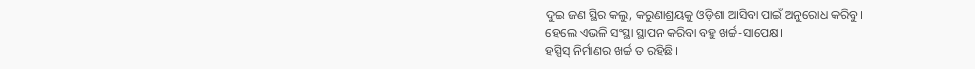ଦୁଇ ଜଣ ସ୍ଥିର କଲୁ, କରୁଣାଶ୍ରୟକୁ ଓଡ଼ିଶା ଆସିବା ପାଇଁ ଅନୁରୋଧ କରିବୁ।
ହେଲେ ଏଭଳି ସଂସ୍ଥା ସ୍ଥାପନ କରିବା ବହୁ ଖର୍ଚ୍ଚ-ସାପେକ୍ଷ।
ହସ୍ପିସ୍ ନିର୍ମାଣର ଖର୍ଚ୍ଚ ତ ରହିଛି।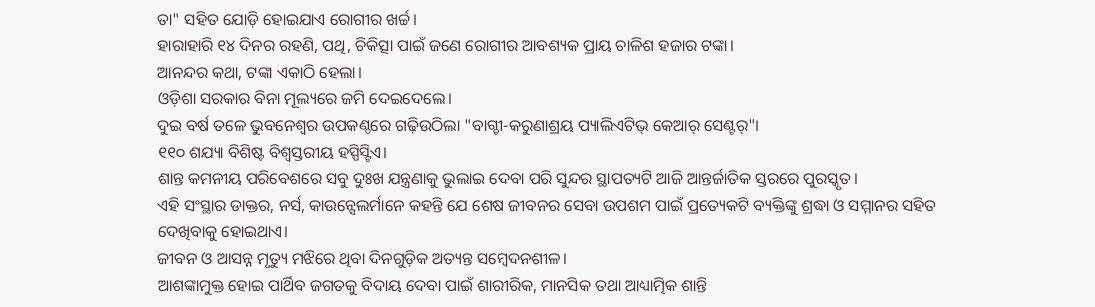ତା" ସହିତ ଯୋଡ଼ି ହୋଇଯାଏ ରୋଗୀର ଖର୍ଚ୍ଚ।
ହାରାହାରି ୧୪ ଦିନର ରହଣି, ପଥି, ଚିକିତ୍ସା ପାଇଁ ଜଣେ ରୋଗୀର ଆବଶ୍ୟକ ପ୍ରାୟ ଚାଳିଶ ହଜାର ଟଙ୍କା।
ଆନନ୍ଦର କଥା, ଟଙ୍କା ଏକାଠି ହେଲା।
ଓଡ଼ିଶା ସରକାର ବିନା ମୂଲ୍ୟରେ ଜମି ଦେଇଦେଲେ।
ଦୁଇ ବର୍ଷ ତଳେ ଭୁବନେଶ୍ବର ଉପକଣ୍ଠରେ ଗଢ଼ିଉଠିଲା "ବାଗ୍ଚୀ-କରୁଣାଶ୍ରୟ ପ୍ୟାଲିଏଟିଭ୍ କେଆର୍ ସେଣ୍ଟର୍"।
୧୧୦ ଶଯ୍ୟା ବିଶିଷ୍ଟ ବିଶ୍ବସ୍ତରୀୟ ହସ୍ପିସ୍ଟିଏ।
ଶାନ୍ତ କମନୀୟ ପରିବେଶରେ ସବୁ ଦୁଃଖ ଯନ୍ତ୍ରଣାକୁ ଭୁଲାଇ ଦେବା ପରି ସୁନ୍ଦର ସ୍ଥାପତ୍ୟଟି ଆଜି ଆନ୍ତର୍ଜାତିକ ସ୍ତରରେ ପୁରସ୍କୃତ।
ଏହି ସଂସ୍ଥାର ଡାକ୍ତର, ନର୍ସ, କାଉନ୍ସେଲର୍ମାନେ କହନ୍ତି ଯେ ଶେଷ ଜୀବନର ସେବା ଉପଶମ ପାଇଁ ପ୍ରତ୍ୟେକଟି ବ୍ୟକ୍ତିଙ୍କୁ ଶ୍ରଦ୍ଧା ଓ ସମ୍ମାନର ସହିତ ଦେଖିବାକୁ ହୋଇଥାଏ।
ଜୀବନ ଓ ଆସନ୍ନ ମୃତ୍ୟୁ ମଝିରେ ଥିବା ଦିନଗୁଡ଼ିକ ଅତ୍ୟନ୍ତ ସମ୍ବେଦନଶୀଳ।
ଆଶଙ୍କାମୁକ୍ତ ହୋଇ ପାର୍ଥିବ ଜଗତକୁ ବିଦାୟ ଦେବା ପାଇଁ ଶାରୀରିକ, ମାନସିକ ତଥା ଆଧ୍ୟାତ୍ମିକ ଶାନ୍ତି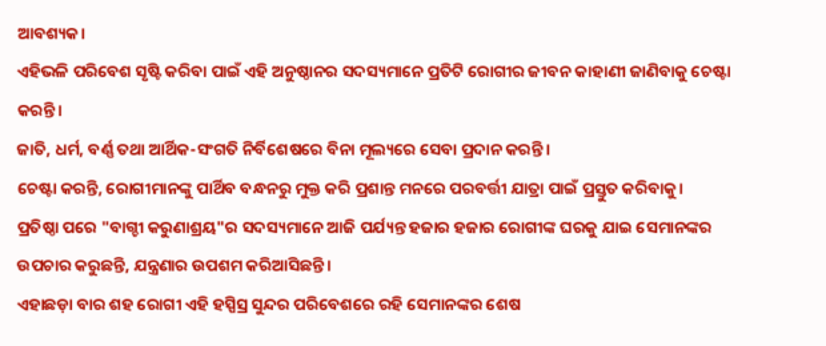ଆବଶ୍ୟକ।
ଏହିଭଳି ପରିବେଶ ସୃଷ୍ଟି କରିବା ପାଇଁ ଏହି ଅନୁଷ୍ଠାନର ସଦସ୍ୟମାନେ ପ୍ରତିଟି ରୋଗୀର ଜୀବନ କାହାଣୀ ଜାଣିବାକୁ ଚେଷ୍ଟା କରନ୍ତି।
ଜାତି, ଧର୍ମ, ବର୍ଣ୍ଣ ତଥା ଆର୍ଥିକ-ସଂଗତି ନିର୍ବିଶେଷରେ ବିନା ମୂଲ୍ୟରେ ସେବା ପ୍ରଦାନ କରନ୍ତି।
ଚେଷ୍ଟା କରନ୍ତି, ରୋଗୀମାନଙ୍କୁ ପାର୍ଥିବ ବନ୍ଧନରୁ ମୁକ୍ତ କରି ପ୍ରଶାନ୍ତ ମନରେ ପରବର୍ତ୍ତୀ ଯାତ୍ରା ପାଇଁ ପ୍ରସ୍ତୁତ କରିବାକୁ।
ପ୍ରତିଷ୍ଠା ପରେ "ବାଗ୍ଚୀ କରୁଣାଶ୍ରୟ"ର ସଦସ୍ୟମାନେ ଆଜି ପର୍ଯ୍ୟନ୍ତ ହଜାର ହଜାର ରୋଗୀଙ୍କ ଘରକୁ ଯାଇ ସେମାନଙ୍କର ଉପଚାର କରୁଛନ୍ତି, ଯନ୍ତ୍ରଣାର ଉପଶମ କରିଆସିଛନ୍ତି।
ଏହାଛଡ଼ା ବାର ଶହ ରୋଗୀ ଏହି ହସ୍ପିସ୍ର ସୁନ୍ଦର ପରିବେଶରେ ରହି ସେମାନଙ୍କର ଶେଷ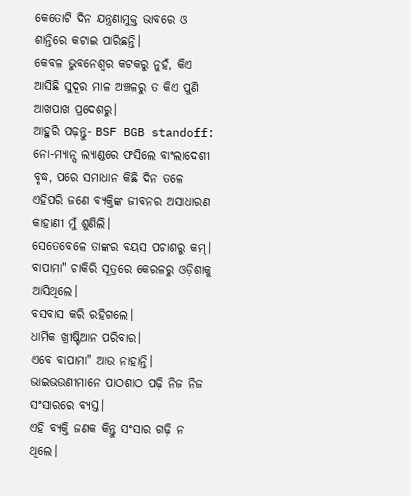କେତୋଟି ଦିନ ଯନ୍ତ୍ରଣାମୁକ୍ତ ଭାବରେ ଓ ଶାନ୍ତିରେ କଟାଇ ପାରିଛନ୍ତି।
କେବଳ ଭୁବନେଶ୍ବର କଟକରୁ ନୁହଁ, କିଏ ଆସିଛି ସୁଦୂର ମାଳ ଅଞ୍ଚଳରୁ ତ କିଏ ପୁଣି ଆଖପାଖ ପ୍ରଦେଶରୁ।
ଆହୁରି ପଢ଼ନ୍ତୁ- BSF BGB standoff: ନୋ-ମ୍ୟାନ୍ସ ଲ୍ୟାଣ୍ଡରେ ଫସିଲେ ବାଂଲାଦେଶୀ ବୃଦ୍ଧ, ପରେ ସମାଧାନ କିଛି ଦିନ ତଳେ ଏହିପରି ଜଣେ ବ୍ୟକ୍ତିଙ୍କ ଜୀବନର ଅସାଧାରଣ କାହାଣୀ ମୁଁ ଶୁଣିଲି।
ସେତେବେଳେ ତାଙ୍କର ବୟସ ପଚାଶରୁ କମ୍।
ବାପାମା" ଚାକିରି ସୂତ୍ରରେ କେରଳରୁ ଓଡ଼ିଶାକୁ ଆସିଥିଲେ।
ବସବାସ କରି ରହିଗଲେ।
ଧାର୍ମିକ ଖ୍ରୀଷ୍ଟିଆନ ପରିବାର।
ଏବେ ବାପାମା" ଆଉ ନାହାନ୍ତି।
ଭାଇଭଉଣୀମାନେ ପାଠଶାଠ ପଢ଼ି ନିଜ ନିଜ ସଂସାରରେ ବ୍ୟସ୍ତ।
ଏହି ବ୍ୟକ୍ତି ଜଣକ କିନ୍ତୁ ସଂସାର ଗଢ଼ି ନ ଥିଲେ।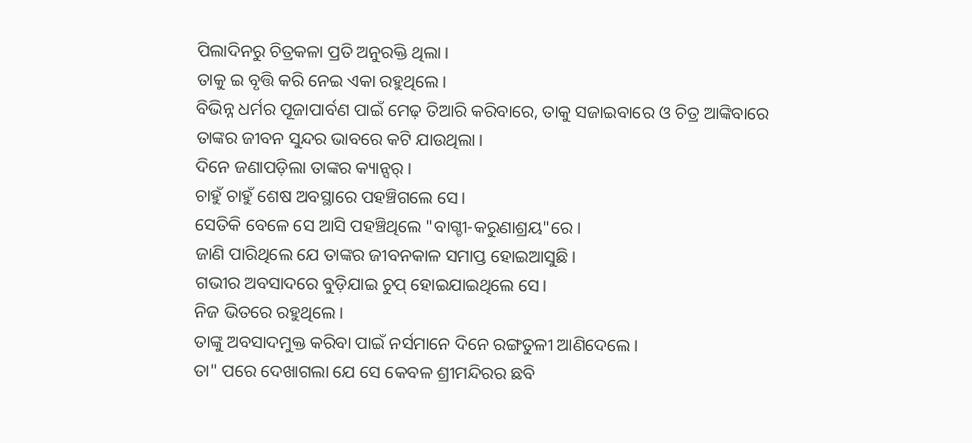ପିଲାଦିନରୁ ଚିତ୍ରକଳା ପ୍ରତି ଅନୁରକ୍ତି ଥିଲା।
ତାକୁ ଇ ବୃତ୍ତି କରି ନେଇ ଏକା ରହୁଥିଲେ।
ବିଭିନ୍ନ ଧର୍ମର ପୂଜାପାର୍ବଣ ପାଇଁ ମେଢ଼ ତିଆରି କରିବାରେ, ତାକୁ ସଜାଇବାରେ ଓ ଚିତ୍ର ଆଙ୍କିବାରେ ତାଙ୍କର ଜୀବନ ସୁନ୍ଦର ଭାବରେ କଟି ଯାଉଥିଲା।
ଦିନେ ଜଣାପଡ଼ିଲା ତାଙ୍କର କ୍ୟାନ୍ସର୍।
ଚାହୁଁ ଚାହୁଁ ଶେଷ ଅବସ୍ଥାରେ ପହଞ୍ଚିଗଲେ ସେ।
ସେତିକି ବେଳେ ସେ ଆସି ପହଞ୍ଚିଥିଲେ "ବାଗ୍ଚୀ-କରୁଣାଶ୍ରୟ"ରେ।
ଜାଣି ପାରିଥିଲେ ଯେ ତାଙ୍କର ଜୀବନକାଳ ସମାପ୍ତ ହୋଇଆସୁଛି।
ଗଭୀର ଅବସାଦରେ ବୁଡ଼ିଯାଇ ଚୁପ୍ ହୋଇଯାଇଥିଲେ ସେ।
ନିଜ ଭିତରେ ରହୁଥିଲେ।
ତାଙ୍କୁ ଅବସାଦମୁକ୍ତ କରିବା ପାଇଁ ନର୍ସମାନେ ଦିନେ ରଙ୍ଗତୁଳୀ ଆଣିଦେଲେ।
ତା" ପରେ ଦେଖାଗଲା ଯେ ସେ କେବଳ ଶ୍ରୀମନ୍ଦିରର ଛବି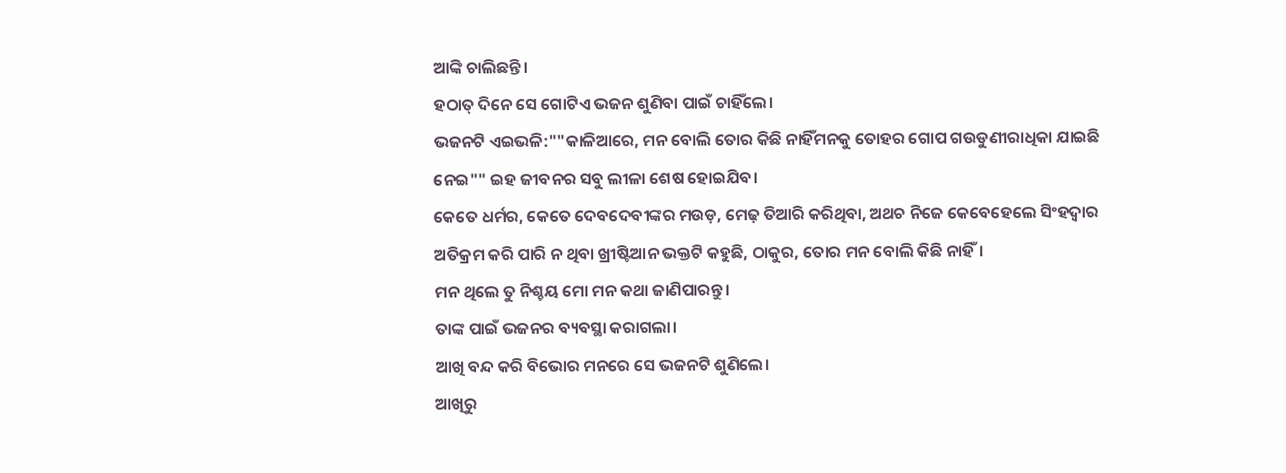ଆଙ୍କି ଚାଲିଛନ୍ତି।
ହଠାତ୍ ଦିନେ ସେ ଗୋଟିଏ ଭଜନ ଶୁଣିବା ପାଇଁ ଚାହିଁଲେ।
ଭଜନଟି ଏଇଭଳି:""କାଳିଆରେ, ମନ ବୋଲି ତୋର କିଛି ନାହିଁମନକୁ ତୋହର ଗୋପ ଗଉଡୁଣୀରାଧିକା ଯାଇଛି ନେଇ"" ଇହ ଜୀବନର ସବୁ ଲୀଳା ଶେଷ ହୋଇଯିବ।
କେତେ ଧର୍ମର, କେତେ ଦେବଦେବୀଙ୍କର ମଉଡ଼, ମେଢ଼ ତିଆରି କରିଥିବା, ଅଥଚ ନିଜେ କେବେହେଲେ ସିଂହଦ୍ବାର ଅତିକ୍ରମ କରି ପାରି ନ ଥିବା ଖ୍ରୀଷ୍ଟିଆନ ଭକ୍ତଟି କହୁଛି, ଠାକୁର, ତୋର ମନ ବୋଲି କିଛି ନାହିଁ।
ମନ ଥିଲେ ତୁ ନିଶ୍ଚୟ ମୋ ମନ କଥା ଜାଣିପାରନ୍ତୁ।
ତାଙ୍କ ପାଇଁ ଭଜନର ବ୍ୟବସ୍ଥା କରାଗଲା।
ଆଖି ବନ୍ଦ କରି ବିଭୋର ମନରେ ସେ ଭଜନଟି ଶୁଣିଲେ।
ଆଖିରୁ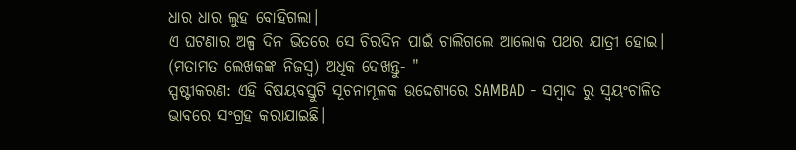ଧାର ଧାର ଲୁହ ବୋହିଗଲା।
ଏ ଘଟଣାର ଅଳ୍ପ ଦିନ ଭିତରେ ସେ ଚିରଦିନ ପାଇଁ ଚାଲିଗଲେ ଆଲୋକ ପଥର ଯାତ୍ରୀ ହୋଇ। (ମତାମତ ଲେଖକଙ୍କ ନିଜସ୍ବ) ଅଧିକ ଦେଖନ୍ତୁ- "
ସ୍ପଷ୍ଟୀକରଣ: ଏହି ବିଷୟବସ୍ତୁଟି ସୂଚନାମୂଳକ ଉଦ୍ଦେଶ୍ୟରେ SAMBAD - ସମ୍ବାଦ ରୁ ସ୍ୱୟଂଚାଳିତ ଭାବରେ ସଂଗ୍ରହ କରାଯାଇଛି।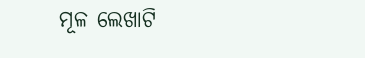ମୂଳ ଲେଖାଟି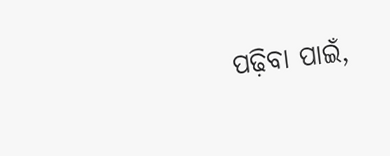ପଢ଼ିବା ପାଇଁ,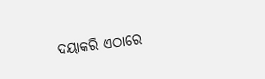ଦୟାକରି ଏଠାରେ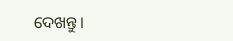ଦେଖନ୍ତୁ।